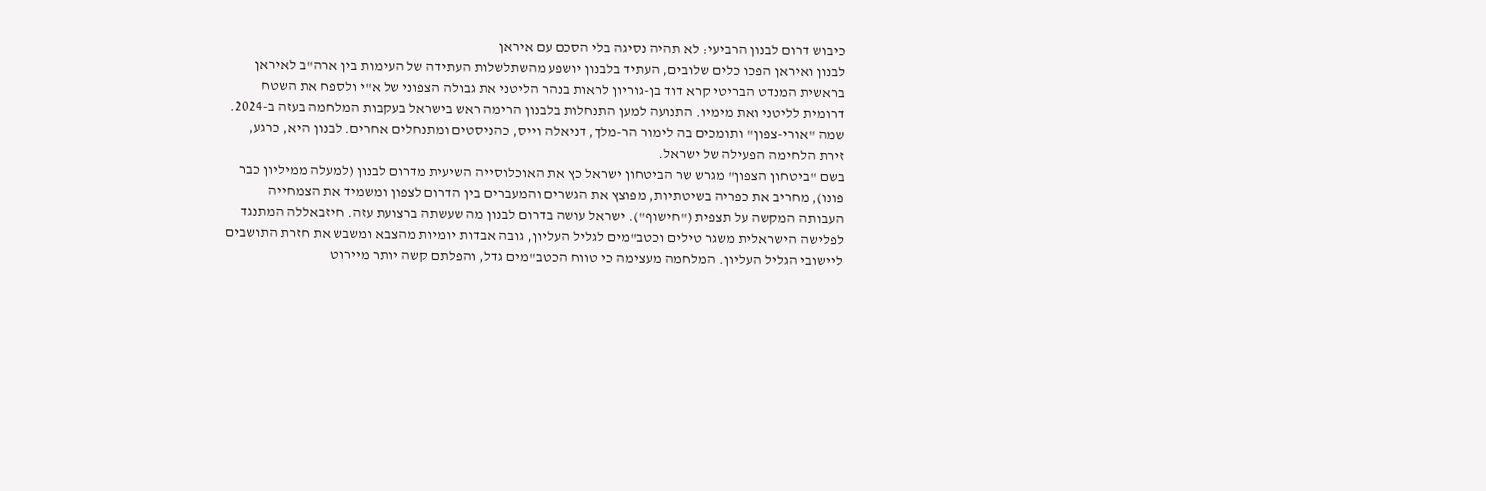כיבוש דרום לבנון הרביעי: לא תהיה נסיגה בלי הסכם עם איראן
לבנון ואיראן הפכו כלים שלובים, העתיד בלבנון יושפע מהשתלשלות העתידה של העימות בין ארה"ב לאיראן
בראשית המנדט הבריטי קרא דוד בן-גוריון לראות בנהר הליטני את גבולה הצפוני של א"י ולספח את השטח דרומית לליטני ואת מימיו. התנועה למען התנחלות בלבנון הרימה ראש בישראל בעקבות המלחמה בעזה ב-2024. שמה "אורי-צפון" ותומכים בה לימור הר-מלך, דניאלה וייס, כהניסטים ומתנחלים אחרים. לבנון היא, כרגע, זירת הלחימה הפעילה של ישראל.
בשם "ביטחון הצפון" מגרש שר הביטחון ישראל כץ את האוכלוסייה השיעית מדרום לבנון (למעלה ממיליון כבר פונו), מחריב את כפריה בשיטתיות, מפוצץ את הגשרים והמעברים בין הדרום לצפון ומשמיד את הצמחייה העבותה המקשה על תצפית ("חישוף"). ישראל עושה בדרום לבנון מה שעשתה ברצועת עזה. חיזבאללה המתנגד לפלישה הישראלית משגר טילים וכטב"מים לגליל העליון, גובה אבדות יומיות מהצבא ומשבש את חזרת התושבים ליישובי הגליל העליון. המלחמה מעצימה כי טווח הכטב"מים גדל, והפלתם קשה יותר מיירוט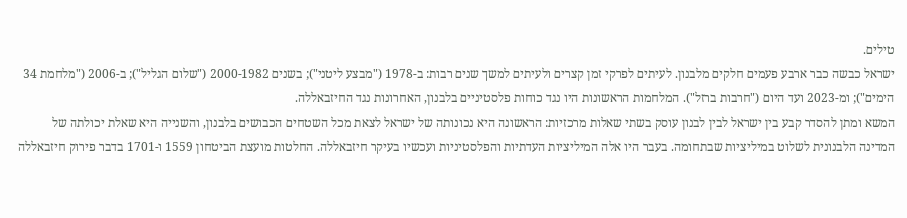טילים.
ישראל כבשה כבר ארבע פעמים חלקים מלבנון. לעיתים לפרקי זמן קצרים ולעיתים למשך שנים רבות: ב-1978 ("מבצע ליטני"); בשנים 2000-1982 ("שלום הגליל"); ב-2006 ("מלחמת 34 הימים"); ומ-2023 ועד היום ("חרבות ברזל"). המלחמות הראשונות היו נגד כוחות פלסטיניים בלבנון, האחרונות נגד החיזבאללה.
המשא ומתן להסדר קבע בין ישראל לבין לבנון עוסק בשתי שאלות מרכזיות: הראשונה היא נכונותה של ישראל לצאת מכל השטחים הכבושים בלבנון, והשנייה היא שאלת יכולתה של המדינה הלבנונית לשלוט במיליציות שבתחומה. בעבר היו אלה המיליציות העדתיות והפלסטיניות ועכשיו בעיקר חיזבאללה. החלטות מועצת הביטחון 1559 ו-1701 בדבר פירוק חיזבאללה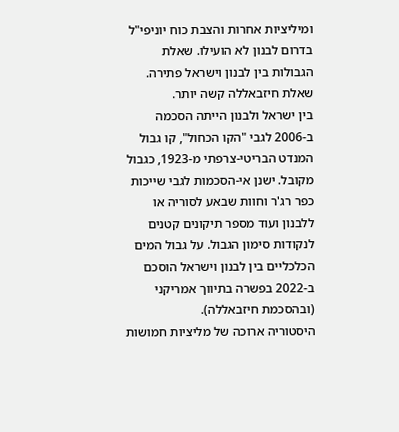ומיליציות אחרות והצבת כוח יוניפי"ל בדרום לבנון לא הועילו. שאלת הגבולות בין לבנון וישראל פתירה. שאלת חיזבאללה קשה יותר.
בין ישראל ולבנון הייתה הסכמה ב-2006 לגבי "הקו הכחול", קו גבול המנדט הבריטי-צרפתי מ-1923, כגבול מקובל. ישנן אי-הסכמות לגבי שייכות כפר רג'ר וחוות שבאע לסוריה או ללבנון ועוד מספר תיקונים קטנים לנקודות סימון הגבול. על גבול המים הכלכליים בין לבנון וישראל הוסכם ב-2022 בפשרה בתיווך אמריקני (ובהסכמת חיזבאללה).
היסטוריה ארוכה של מליציות חמושות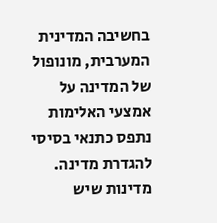בחשיבה המדינית המערבית, מונופול של המדינה על אמצעי האלימות נתפס כתנאי בסיסי להגדרת מדינה. מדינות שיש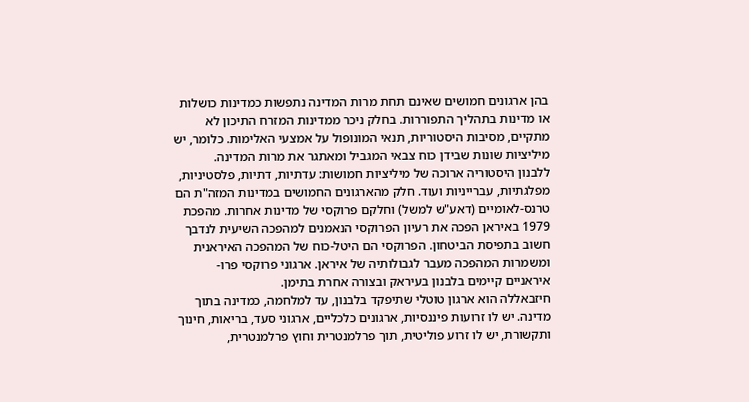בהן ארגונים חמושים שאינם תחת מרות המדינה נתפשות כמדינות כושלות או מדינות בתהליך התפוררות. בחלק ניכר ממדינות המזרח התיכון לא מתקיים, מסיבות היסטוריות, תנאי המונופול על אמצעי האלימות. כלומר, יש מיליציות שונות שבידן כוח צבאי המגביל ומאתגר את מרות המדינה.
ללבנון היסטוריה ארוכה של מיליציות חמושות: עדתיות, דתיות, פלסטיניות, מפלגתיות, עברייניות ועוד. חלק מהארגונים החמושים במדינות המזה"ת הם טרנס-לאומיים (דאע"ש למשל) וחלקם פרוקסי של מדינות אחרות. מהפכת 1979 באיראן הפכה את רעיון הפרוקסי הנאמנים למהפכה השיעית לנדבך חשוב בתפיסת הביטחון. הפרוקסי הם היטל-כוח של המהפכה האיראנית ומשמרות המהפכה מעבר לגבולותיה של איראן. ארגוני פרוקסי פרו-איראניים קיימים בלבנון בעיראק ובצורה אחרת בתימן.
חיזבאללה הוא ארגון טוטלי שתיפקד בלבנון, עד למלחמה, כמדינה בתוך מדינה. יש לו זרועות פיננסיות, ארגונים כלכליים, ארגוני סעד, בריאות, חינוך ותקשורת, יש לו זרוע פוליטית, תוך פרלמנטרית וחוץ פרלמנטרית,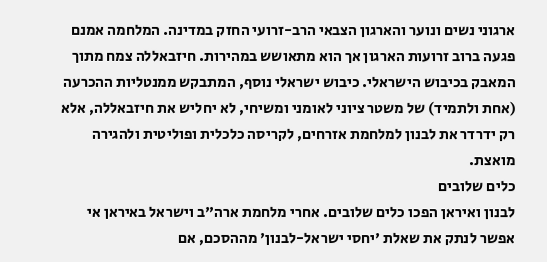ארגוני נשים ונוער והארגון הצבאי הרב-זרועי החזק במדינה. המלחמה אמנם פגעה ברוב זרועות הארגון אך הוא מתאושש במהירות. חיזבאללה צמח מתוך המאבק בכיבוש הישראלי. כיבוש ישראלי נוסף, המתבקש ממנטליות ההכרעה (אחת ולתמיד) של משטר ציוני לאומני ומשיחי, לא יחליש את חיזבאללה, אלא רק ידרדר את לבנון למלחמת אזרחים, לקריסה כלכלית ופוליטית ולהגירה מואצת.
כלים שלובים
לבנון ואיראן הפכו כלים שלובים. אחרי מלחמת ארה"ב וישראל באיראן אי אפשר לנתק את שאלת 'יחסי ישראל-לבנון' מההסכם, אם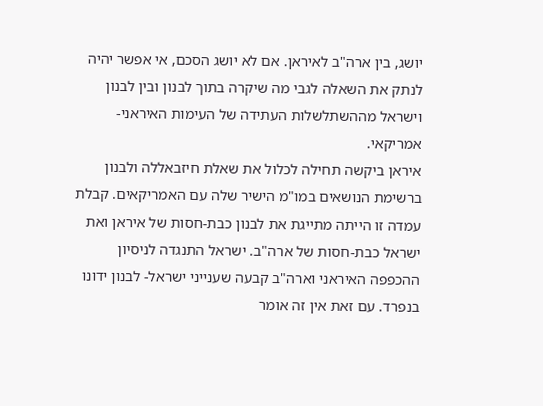יושג, בין ארה"ב לאיראן. אם לא יושג הסכם, אי אפשר יהיה לנתק את השאלה לגבי מה שיקרה בתוך לבנון ובין לבנון וישראל מההשתלשלות העתידה של העימות האיראני-אמריקאי.
איראן ביקשה תחילה לכלול את שאלת חיזבאללה ולבנון ברשימת הנושאים במו"מ הישיר שלה עם האמריקאים. קבלת עמדה זו הייתה מתייגת את לבנון כבת-חסות של איראן ואת ישראל כבת-חסות של ארה"ב. ישראל התנגדה לניסיון ההכפפה האיראני וארה"ב קבעה שענייני ישראל- לבנון ידונו בנפרד. עם זאת אין זה אומר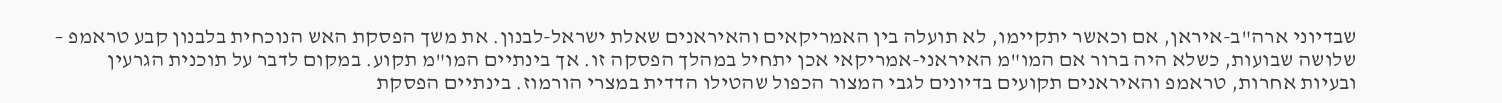שבדיוני ארה"ב-איראן, אם וכאשר יתקיימו, לא תועלה בין האמריקאים והאיראנים שאלת ישראל-לבנון. את משך הפסקת האש הנוכחית בלבנון קבע טראמפ – שלושה שבועות, כשלא היה ברור אם המו"מ האיראני-אמריקאי אכן יתחיל במהלך הפסקה זו. אך בינתיים המו"מ תקוע. במקום לדבר על תוכנית הגרעין ובעיות אחרות, טראמפ והאיראנים תקועים בדיונים לגבי המצור הכפול שהטילו הדדית במצרי הורמוז. בינתיים הפסקת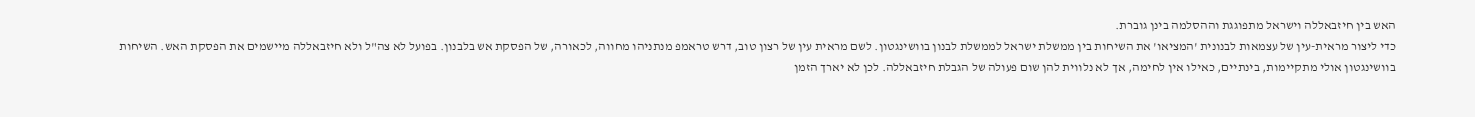האש בין חיזבאללה וישראל מתפוגגת וההסלמה בינן גוברת.
כדי ליצור מראית-עין של עצמאות לבנונית 'המציאו' את השיחות בין ממשלת ישראל לממשלת לבנון בוושינגטון. לשם מראית עין של רצון טוב, דרש טראמפ מנתניהו מחווה, לכאורה, של הפסקת אש בלבנון. בפועל לא צה"ל ולא חיזבאללה מיישמים את הפסקת האש. השיחות בוושינגטון אולי מתקיימות, בינתיים, כאילו אין לחימה, אך לא נלווית להן שום פעולה של הגבלת חיזבאללה. לכן לא יארך הזמן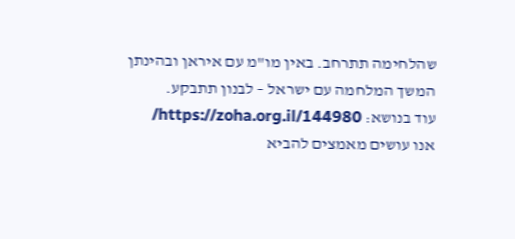שהלחימה תתרחב. באין מו"מ עם איראן ובהינתן המשך המלחמה עם ישראל – לבנון תתבקע.
עוד בנושא: https://zoha.org.il/144980/
אנו עושים מאמצים להביא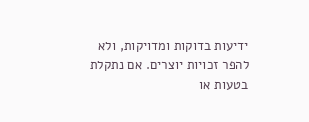ידיעות בדוקות ומדויקות, ולא להפר זכויות יוצרים. אם נתקלת בטעות או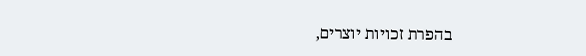בהפרת זכויות יוצרים,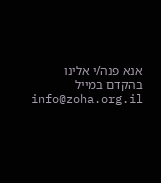אנא פנה/י אלינו בהקדם במייל info@zoha.org.il